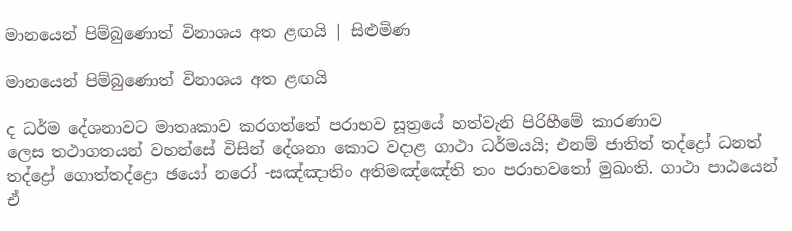මානයෙන් පිම්බුණොත් විනාශය අත ළඟයි | සිළුමිණ

මානයෙන් පිම්බුණොත් විනාශය අත ළඟයි

ද ධර්ම දේශනාවට මාතෘකාව කරගත්තේ පරාභව සූත්‍රයේ හත්වැනි පිරිහීමේ කාරණාව ලෙස ‍තථාගතයන් වහන්සේ‍ විසින් දේශනා කොට වදාළ ගාථා ධර්මයයි; එනම් ජාතිත් තද්ද්‍රෝ ධනත් තද්ද්‍රෝ ගොත්තද්ද්‍රො ඡයෝ නරෝ -සඤ්ඤාතිං අතිමඤ්ඤේති තං පරාභවතෝ මුඛංති. ගාථා පාඨයෙන් ඒ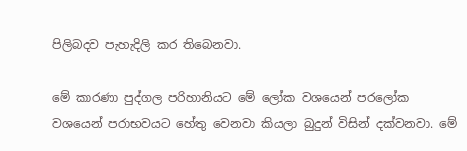පිලිබදව පැහැදිලි කර තිබෙනවා.

මේ කාරණා පුද්ගල පරිහානියට මේ ලෝක වශයෙන් පරලෝක වශයෙන් ‍පරාභවයට හේතු වෙනවා කියලා ‍බුදුන් විසින් දක්වනවා. මේ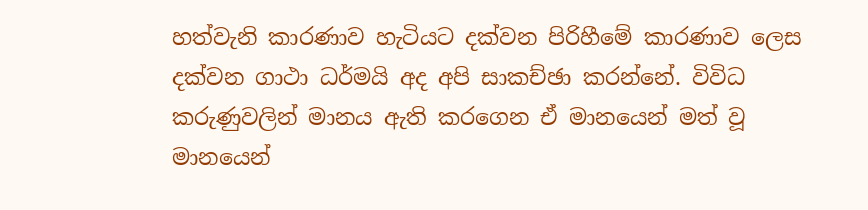හත්වැනි කාරණාව හැටියට දක්වන පිරිහීමේ කාරණාව ලෙස දක්වන ගාථා ධර්මයි අද අපි සාකච්ඡා කරන්නේ. විවිධ කරුණුවලින් මානය ඇති කරගෙන ඒ මානයෙන් මත් වූ මානයෙන්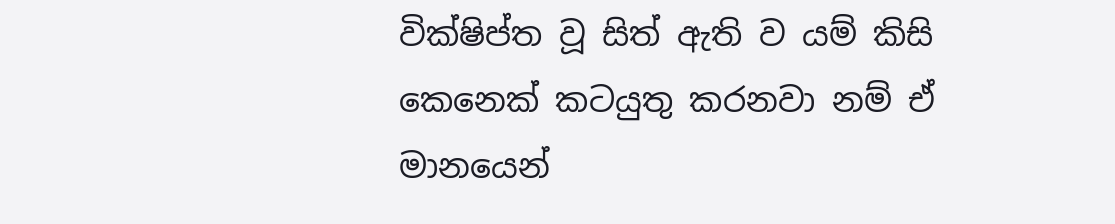වික්ෂිප්ත වූ සිත් ඇති ව යම් කිසි කෙනෙක් කටයුතු කරනවා නම් ඒ මානයෙන්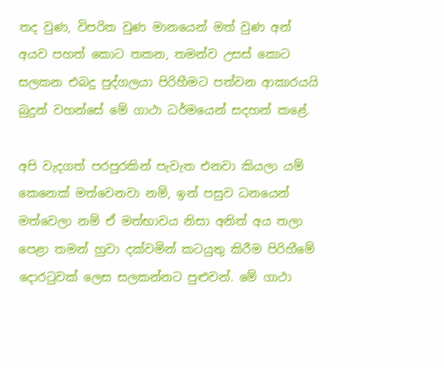තද වුණ, විපරිත වුණ මානයෙන් මත් වුණ අන් අයව පහත් කොට තකන, තමන්ව උසස් කොට සලකන එබදු පුද්ගලයා පිරි‍හීමට පත්වන ආකාරයයි බුදුන් වහන්සේ මේ ගාථා ධර්මයෙන් සදහන් ක‍ළේ.

අපි වැදගත් පරපුරකින් පැවැත එනවා කියලා යම් කෙනෙක් මත්වෙනවා නම්, ඉන් පසුව ධනයෙන් මත්වෙලා නම් ඒ මත්භාවය නිසා අනිත් අය තලා පෙළා තමන් හුවා දක්වමින් කටයුතු කිරීම ‍පිරි‍හ‍ීමේ දොරටුවක් ලෙස සලකන්නට පුළුවන්. මේ ගාථා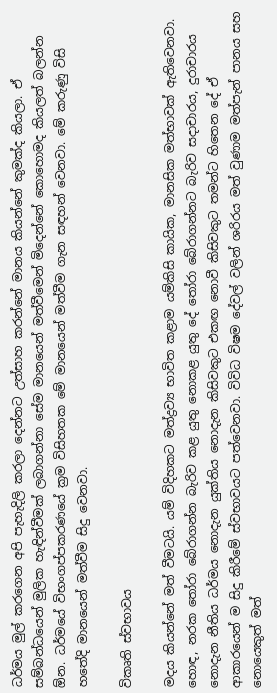ධර්මය මුල් කරගෙන අපි පැහැදිලි කරලා දෙන්නට උත්සාහ කරන්නේ මානය කියන්නේ කුමක්ද කියලා. ඒ සම්බන්ධයෙන් මුලික හැඳින්වීමක් ලබාගන්නා සේම මානයෙන් මත්වීමෙන් මිදෙන්නේ කොහොමද කියලත් බලන්න ඕන. ධර්මයේ විභංගප්පකරණයේ ක්‍රම විසිහතක මේ මානයෙන් මත්වීම ගැන සඳහන් වෙනවා. මේ කරුණු විසි හතේදි මානයෙන් මත්වීම සිදු වෙනවා.

විකෘති ස්වභාවය

මදය කියන්නේ මත් වීමටයි. යම් විදිහකට මත්ද්‍රව්‍ය භාවිත කළාම යම්කිසි කායික, මානසික මත්භාවක් ඇතිවෙනවා. හොඳ, නරක තෝරා බේරාගන්න බැරිව කළ යුතු නොකළ යුතු දේ තෝරා බේරාගන්නට බැරිව සදාචාරය, දුරාචාරය නොදැන නීතිය ධර්මය නොදැන යුක්තිය නොදැන කිසිවකුට එකඟ නොවී කිසිවකුට තමන්ට හිතෙන දේ ඒ ආකාරයෙන් ම සිදු කිරීමේ ස්වභාවයට පත්වෙනවා. විවිධ විෂම දේවල් වලින් ශරිරය මත් වුණාම මත්පැන් පානය සහ නොයෙකුත් මත්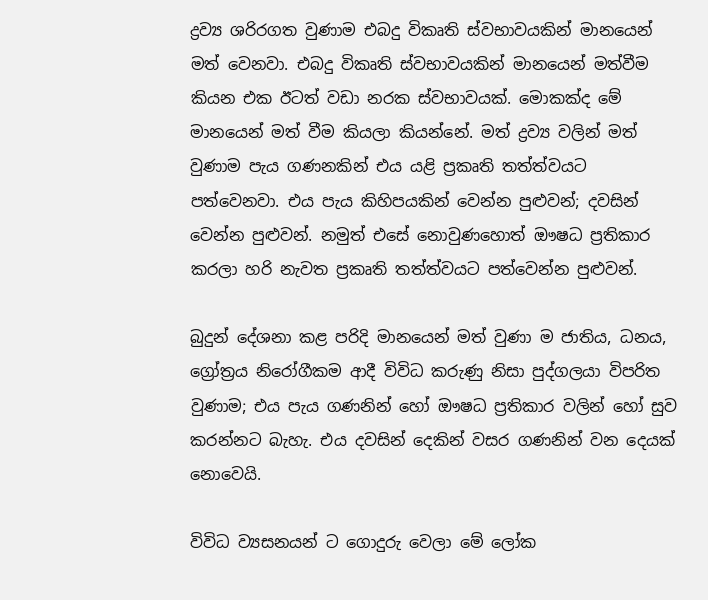ද්‍රව්‍ය ශරිරගත වුණාම එබදු විකෘති ස්වභාවයකින් මානයෙන් මත් වෙනවා. එබදු විකෘති ස්වභාවයකින් මානයෙන් මත්වීම කියන එක ඊටත් වඩා නරක ස්වභාවයක්. මොකක්ද මේ මානයෙන් මත් වීම කියලා කියන්නේ. මත් ද්‍රව්‍ය වලින් මත් වුණාම පැය ගණනකින් එය යළි ප්‍රකෘති තත්ත්වයට පත්වෙනවා. එය පැය කිහිපයකින් වෙන්න පුළුවන්; දවසින් වෙන්න පුළුවන්. නමුත් එසේ නොවුණහොත් ඖෂධ ප්‍රතිකාර කරලා හරි නැවත ප්‍රකෘති තත්ත්වයට පත්වෙන්න පුළුවන්.

බුදුන් දේශනා කළ පරිදි මානයෙන් මත් වුණා ම ජාතිය, ධනය, ග්‍රෝත්‍රය නිරෝගීකම ආදී විවිධ කරුණු නිසා පුද්ගලයා විපරිත වුණාම; එය පැය ගණනින් හෝ ඖෂධ ප්‍රතිකාර වලින් හෝ සුව කරන්නට බැහැ. එය දවසින් දෙකින් වසර ගණනින් වන දෙයක් නොවෙයි.

විවිධ ව්‍යසනයන් ට ගොදුරු වෙලා මේ ලෝක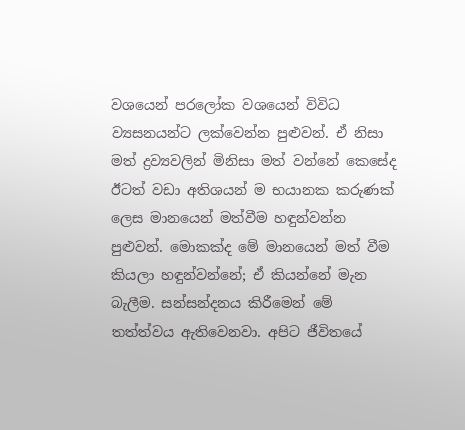වශයෙන් පරලෝක වශයෙන් විවිධ ව්‍යසනයන්ට ලක්වෙන්න පුළුවන්. ඒ නිසා මත් ද්‍රව්‍යවලින් මිනිසා මත් වන්නේ කෙසේද ඊටත් වඩා අතිශයන් ම භයානක කරුණක් ලෙස මානයෙන් මත්වීම හඳුන්වන්න පුළුවන්. මොකක්ද මේ මානයෙන් මත් වීම කියලා හඳුන්වන්නේ; ඒ කියන්නේ මැන බැලීම. සන්සන්දනය කිරීමෙන් මේ තත්ත්වය ඇතිවෙනවා. අපිට ජීවිතයේ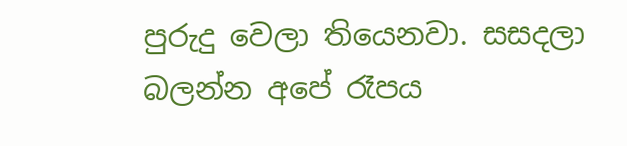පුරුදු වෙලා තියෙනවා. සසදලා බලන්න අපේ රෑපය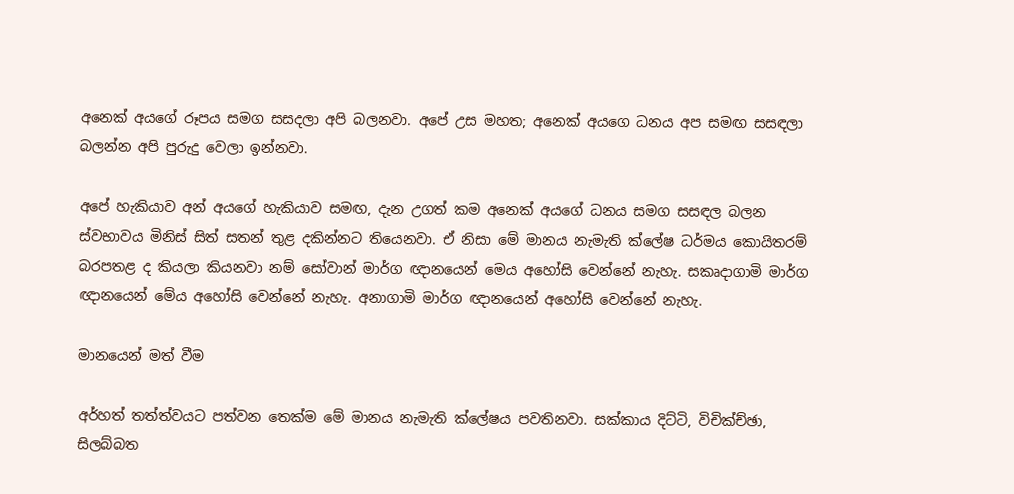අනෙක් අයගේ රූපය සමග සසදලා අපි බලනවා. අපේ උස මහත; අනෙක් අයගෙ ධනය අප සමඟ සසඳලා බලන්න අපි පුරුදු වෙලා ඉන්නවා.

අපේ හැකියාව අන් අයගේ හැකියාව සමඟ, දැන උගත් කම අනෙක් අයගේ ධනය සමග සසඳල බලන ස්වභාවය මිනිස් සිත් සතන් තුළ දකින්නට තියෙනවා. ඒ නිසා මේ මානය නැමැති ක්ලේෂ ධර්මය කොයිතරම් බරපතළ ද කියලා කියනවා නම් සෝවාන් මාර්ග ඥානයෙන් මෙය අහෝසි වෙන්නේ නැහැ. සකෘදාගාමි මාර්ග ඥානයෙන් මේය අහෝසි වෙන්නේ නැහැ. අනාගාමි මාර්ග ඥානයෙන් අහෝසි වෙන්නේ නැහැ.

මානයෙන් මත් වීම

අර්හත් තත්ත්වයට පත්වන තෙක්ම මේ මානය නැමැති ක්ලේෂය පවතිනවා. සක්කාය දිට්ටි, විචික්ච්ඡා, සිලබ්බත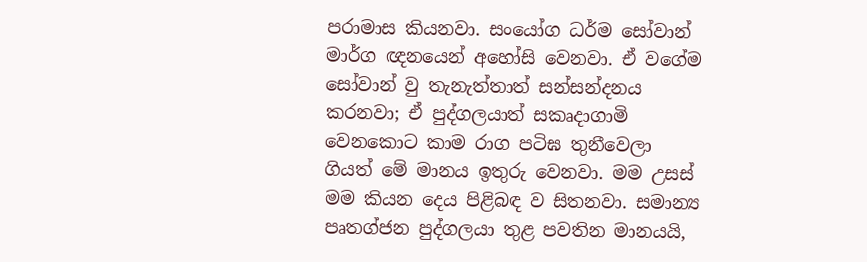පරාමාස කියනවා. සංයෝග ධර්ම සෝවාන් මාර්ග ඥනයෙන් අහෝසි වෙනවා. ඒ වගේම සෝවාන් වු තැනැත්තාත් ‍සන්සන්දනය කරනවා; ඒ පුද්ගලයාත් සකෘදාගාමි වෙනකොට කාම රාග ප‍ටිඝ තුනීවෙලා ගියත් මේ මානය ඉතුරු වෙනවා. මම උසස් මම කියන දෙය පිළිබඳ ව සිතනවා. සමාන්‍ය පෘතග්ජන පුද්ගලයා තුළ පවතින මානයයි,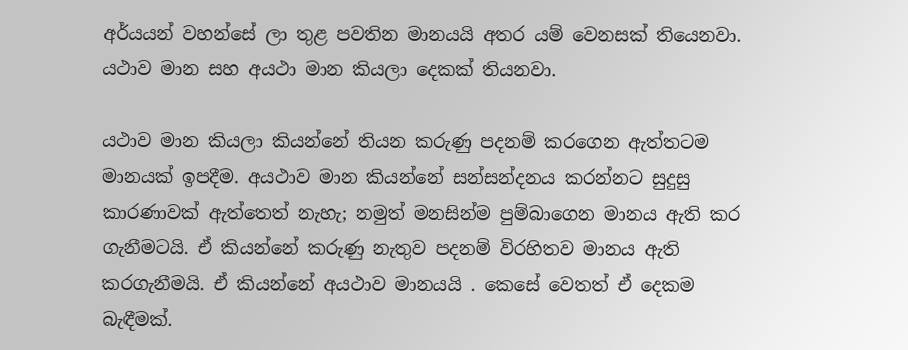අර්යයන් වහන්සේ ලා තුළ පවතින මානයයි අතර යම් වෙනසක් තියෙනවා. යථාව මාන සහ අයථා මාන ‍කියලා දෙකක් තියනවා.

යථාව මාන කියලා කියන්නේ තියන කරුණු පදනම් කරගෙන ඇත්තටම මානයක් ඉපදීම. අයථාව මාන කියන්නේ සන්සන්දනය කරන්නට සුදුසු කාරණාවක් ඇත්තෙත් නැහැ; නමුත් මනසින්ම පුම්බාගෙන මානය ඇති කර ගැනීමටයි. ඒ කියන්නේ කරුණු නැතුව පදනම් විරහිතව මානය ඇති කරගැනීමයි. ඒ කියන්නේ අයථාව මානයයි ‍‍. කෙසේ වෙතත් ඒ දෙකම බැඳීමක්.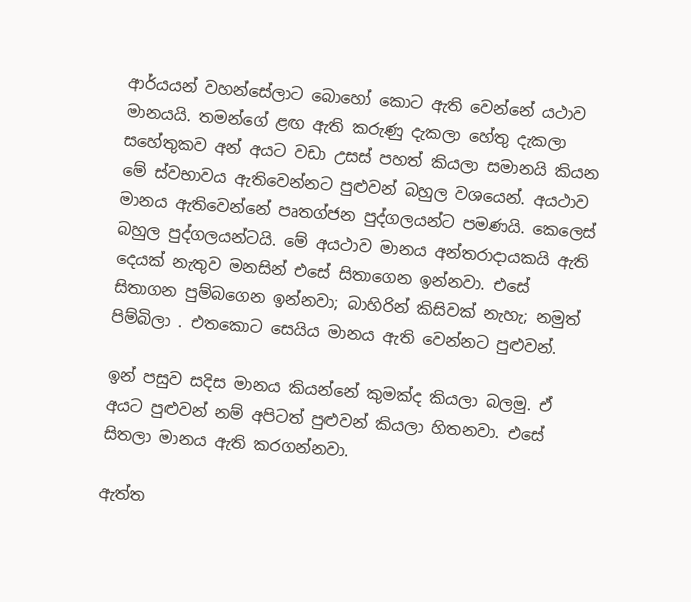ආර්යයන් වහන්සේලාට බොහෝ කොට ඇති වෙන්නේ යථාව මානයයි. තමන්ගේ ළඟ ඇති කරුණු දැකලා හේතු දැකලා සහේතුකව අන් අයට වඩා උසස් පහත් කියලා සමානයි කියන මේ ස්වභාවය ඇතිවෙන්නට පුළුවන් බහුල වශයෙන්. අයථාව මානය ඇතිවෙන්නේ පෘතග්ජන පුද්ගලයන්ට පමණයි. කෙලෙස් බහුල පුද්ගලයන්ටයි. මේ අයථාව මානය අන්තරාදායකයි ඇති දෙයක් නැතුව මනසින් එසේ සිතාගෙන ඉන්නවා. එසේ සිතාගන පුම්බගෙන ඉන්නවා; බාහිරින් කිසිවක් නැහැ; නමුත් පිම්බිලා . එතකොට සෙයිය මානය ඇති වෙන්නට පුළුවන්.

ඉන් පසුව සදිස මානය කියන්නේ කුමක්ද කියලා බලමු. ඒ අයට පුළුවන් නම් අපිටත් පුළුවන් කියලා හිතනවා. එසේ සිතලා මානය ඇති කරගන්නවා.

ඇත්ත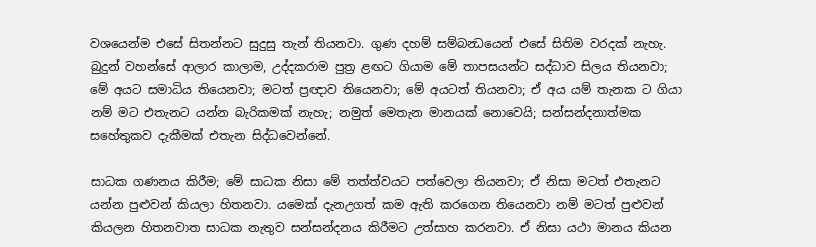වශයෙන්ම ‍එසේ සිතන්නට සුදුසු තැන් තියනවා. ගුණ දහම් සම්බන්‍ධයෙන් එසේ සිතිම වරදක් නැහැ. බුදුන් වහන්සේ ආලාර කාලාම, උද්දකරාම පුත්‍ර ළඟට ගියාම මේ තාපසයන්ට සද්ධාව සිලය තියනවා; මේ අයට සමාධිය තියෙනවා; මටත් ප්‍රඥාව තියෙනවා; මේ අයටත් තියනවා; ඒ අය යම් තැනක ට ගියා නම් මට එතැනට යන්න බැරිකමක් නැහැ; නමුත් මෙතැන මානයක් නොවෙයි; සන්සන්දනාත්මක සහේතුකව දැකීමක් එතැන සිද්ධවෙන්නේ.

සාධක ගණනය කිරීම; මේ සාධක නිසා මේ තත්ත්වයට පත්වෙලා තියනවා; ඒ නිසා මටත් එතැනට යන්න පුළුවන් කියලා හිතනවා. යමෙක් දැනඋගත් කම ඇති කරගෙන තියෙනවා නම් මටත් පුළුවන් කියලන හිතනවාත සාධක නැතුව සන්සන්දනය කිරීමට උත්සාහ කරනවා. ඒ නිසා යථා මානය කියන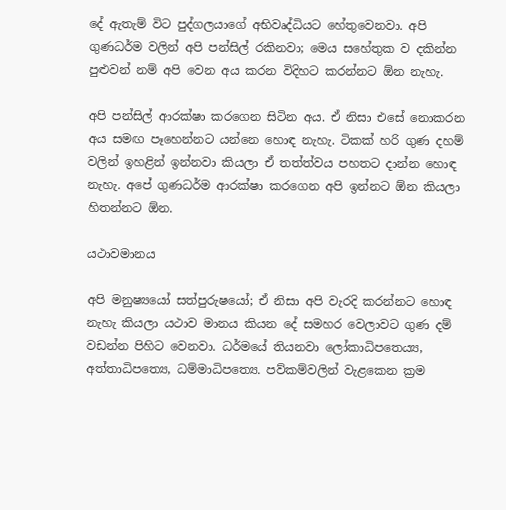දේ ඇතැම් විට පුද්ගලයාගේ අභිවෘද්ධියට හේතුවෙනවා. අපි ගුණධර්ම වලින් අපි පන්සිල් රකිනවා; මෙය සහේතුක ව දකින්න පුළුවන් නම් අපි වෙන අය කරන විදිහට කරන්නට ඕන නැහැ.

අපි පන්සිල් ආරක්ෂා කරගෙන සිටින අය. ඒ නිසා එසේ නොකරන අය සමඟ පෑහෙන්නට යන්න‍ෙ හොඳ නැහැ. ටිකක් හරි ගුණ දහම් වලින් ඉහළින් ඉන්නවා කියලා ඒ තත්ත්වය පහතට දාන්න හොඳ නැහැ. අපේ ගුණධර්ම ආරක්ෂා කරගෙන අපි ඉන්නට ඕන කියලා හිතන්නට ඕන.

යථාවමානය

අපි මනුෂ්‍යයෝ සත්පුරුෂයෝ; ඒ නිසා අපි වැරදි කරන්නට හොඳ නැහැ කියලා යථාව මානය කියන දේ සමහර වෙලාවට ගුණ දම් වඩන්න පිහිට වෙනවා. ධර්මයේ තියනවා ලෝකාධිපතෙය්‍ය, අත්තාධිපත්‍යෙ, ධම්මාධිපත්‍යෙ. පව්කම්වලින් වැළකෙන ක්‍රම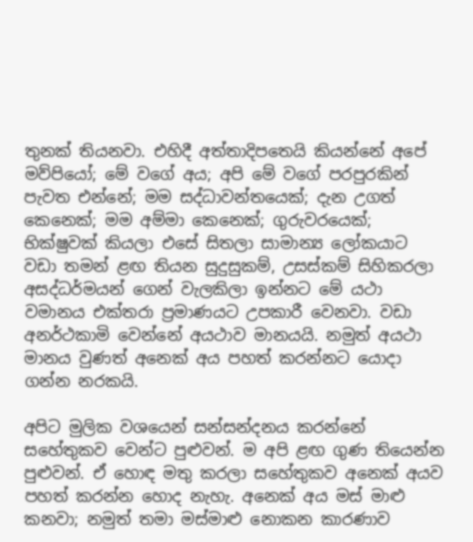තුනක් තියනවා. එහිදී අත්තාදිපතෙයි කියන්නේ අපේ මව්පියෝ; මේ වගේ අය; අපි මේ වගේ පරපුරකින් පැවත‍ එන්නේ; මම සද්ධාවන්තයෙක්; දැන උගත් කෙනෙක්; මම අම්මා කෙනෙක්; ගුරුවරයෙක්; භික්ෂුවක් කියලා එසේ සිතලා සාමාන්‍ය ලෝකයාට වඩා තමන් ළඟ තියන සුදුසුකම්, උසස්කම් සිහිකරලා අසද්ධර්මයන් ගෙන් වැලකිලා ඉන්නට මේ යථා වමානය එක්තරා ප්‍රමාණයට උපකාරී වෙනවා. වඩා අනර්ථකාමි වෙන්නේ අයථාව මානයයි. නමුත් අයථා මානය වුණත් අනෙක් අය පහත් කරන්නට යොදා ගන්න නරකයි.

අපිට මුලික වශයෙන් සන්සන්දනය කරන්නේ සහේතුකව වෙන්ට පුළුවන්. ම අපි ළඟ ගුණ තියෙන්න පුළුවන්. ඒ හොඳ මතු කරලා සහේතුකව අනෙක් අයව පහත් කරන්න හොද නැහැ. අනෙක් අය මස් මාළු කනවා; නමුත් තමා මස්මාළු නොකන කාරණාව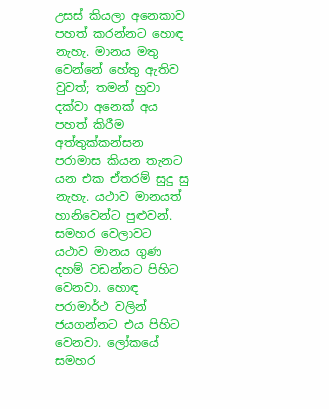උසස් කියලා අනෙකාව පහත් කරන්නට හොඳ නැහැ. මානය මතු වෙන්නේ හේතු ඇතිව වුවත්; තමන් ‍හුවා දක්වා අනෙක් අය පහත් කිරීම අත්තුක්කන්සන පරාමාස කියන තැනට යන එක ඒතරම් සුදු සු නැහැ. යථාව මානයත් හානිවෙන්ට පුළුවන්. සමහර වෙලාවට යථාව මානය ගුණ දහම් වඩන්නට පිහිට වෙනවා. හොඳ පරාමාර්ථ වලින් ජයගන්නට එය පිහිට වෙනවා. ලෝකයේ සමහර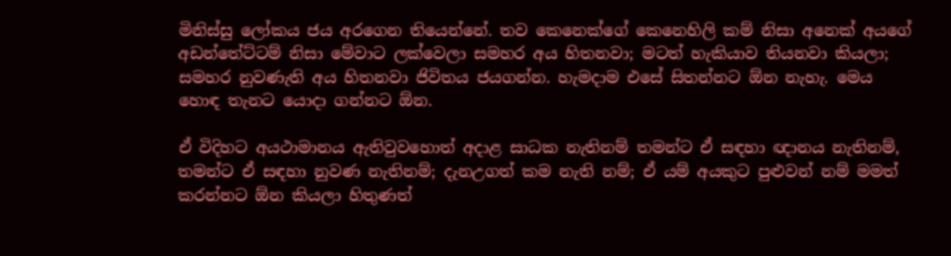මිනිස්සු ලෝකය ජය අරගෙන තියෙන්නේ. තව කෙනෙක්ගේ කෙනෙහිලි කම් නිසා අනෙක් අයගේ අඩන්තේට්ටම් නිසා මේවාට ලක්වෙලා සමහර අය හිතනවා; මටත් හැකියාව තියනවා කියලා; සමහර නුවණැති අය හිතනවා ජිවිතය ජයගන්න. හැමදාම එසේ සිතන්නට ඕන නැහැ. මෙය හොඳ තැනට යොදා ගන්නට ඕන.

ඒ විදිහට අයථාමානය ඇති‍වුවහොත් අදාළ සාධක නැතිනම් තමන්ට ඒ සඳහා ඥානය නැතිනම්, තමන්ට ඒ සඳහා නුවණ නැතිනම්; දැනඋගත් කම නැති නම්; ඒ යම් අයකුට පුළුවන් නම් මමත් කරන්නට ඕන කියලා හිතුණත්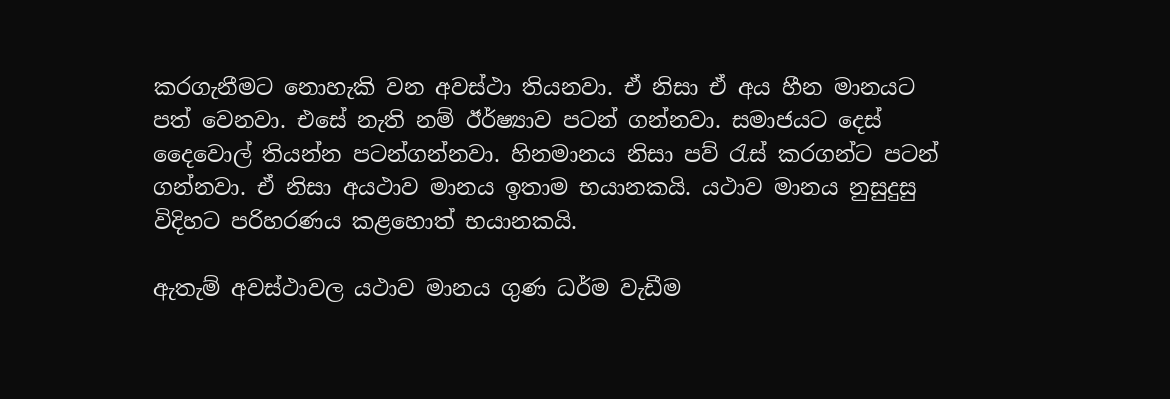කරගැනීමට නොහැකි වන අවස්ථා තියනවා. ඒ නිසා ඒ අය හීන මානයට පත් වෙනවා. එසේ නැති නම් ඊර්ෂ්‍යාව පටන් ගන්නවා. සමාජයට දෙස් දෛවොල් තියන්න පටන්ගන්නවා. හිනමානය‍ නිසා පව් රැස් කරගන්ට පටන් ගන්නවා. ඒ නිසා අයථාව මානය ඉතාම භයානකයි. යථාව මානය නුසුදුසු විදිහට පරිහරණය කළහොත් භයානකයි.

ඇතැම් අවස්ථාවල යථාව මානය ගුණ ධර්ම වැඩීම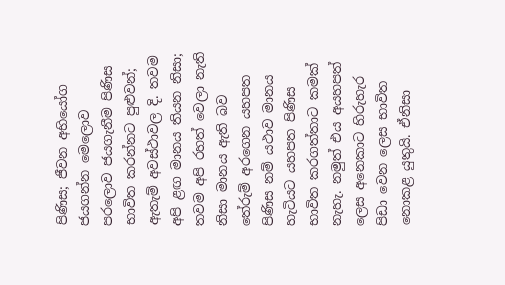පිණිස; ජීවන අභියෝග ජයගන්න මෙලොව පරලොව ජයගැනීම පිණිස භාවිත කරන්නට පුළුවන්; ඇතැම් අවස්ථාවල දි. තවම අපි ළඟ මානය තියන නිසා; තවම අපි රහත් වෙලා නැති නිසා මානය ‍ඇති බව තේරුම් අ‍රගෙන යහපත පිණිස නම් යථාව මානය හැටියට යහපත පිණිස භාවිත කරගත්තාට කමක් නැහැ. නමුත් එය අයහපත් ලෙස අනෙකාට හිරුහැර පිඩා වෙන ලෙස භාවිත නොකළ යුතුයි. ඒනිසා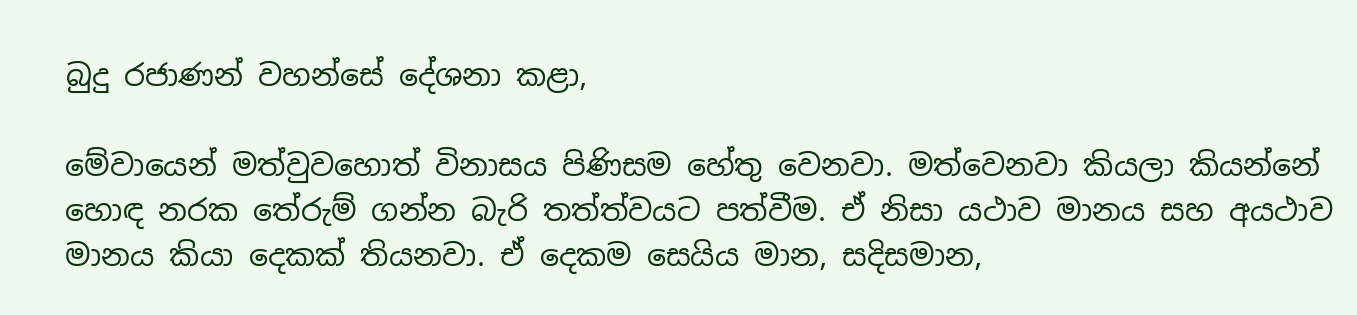බුදු රජාණන් වහන්සේ දේශනා කළා,

මේවායෙන් මත්වුවහොත් විනාසය පිණිසම හේතු වෙනවා. මත්වෙනවා කියලා කියන්නේ හොඳ නරක තේරුම් ගන්න බැරි තත්ත්වයට පත්වීම. ඒ නිසා යථාව මානය සහ අයථාව මානය කියා දෙකක් තියනවා. ඒ දෙකම සෙයිය මාන, සදිසමාන,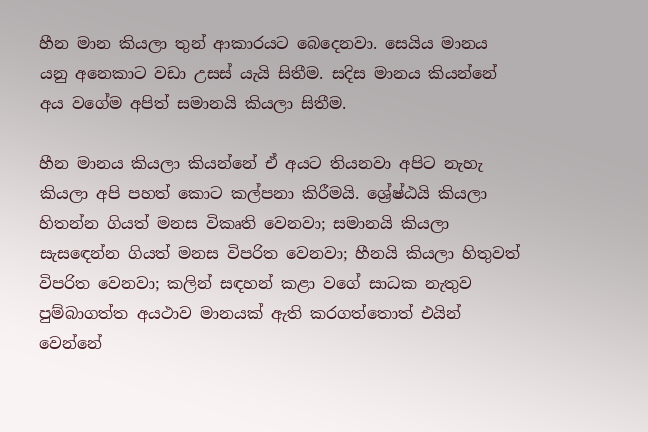හීන මාන කියලා තුන් ආකාරයට බෙදෙනවා. සෙයිය මානය යනු ‍අනෙකාට වඩා උසස් යැයි සිතීම. සදිස මානය කියන්නේ අය වගේම අපිත් සමානයි කියලා සිතීම.

හීන මානය කියලා කියන්නේ ඒ අයට තියනවා අපිට නැහැ කියලා අපි පහත් කොට කල්පනා කිරීමයි. ශ්‍රේෂ්ඨයි කියලා හිතන්න ගියත් මනස විකෘති වෙනවා; සමානයි කියලා සැසඳෙන්න ගියත් මනස විපරිත වෙනවා; හීනයි කියලා හිතුවත් විපරිත වෙනවා; කලින් සඳහන් කළා වගේ සාධක නැතුව පුම්බාගත්ත අයථාව මානයක් ඇති කරගත්තොත් එයින් වෙන්නේ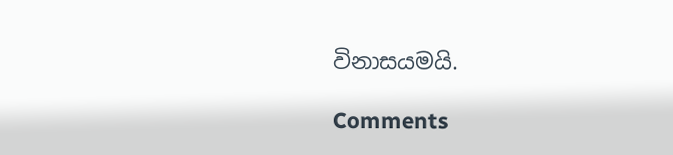විනාසයමයි.

Comments